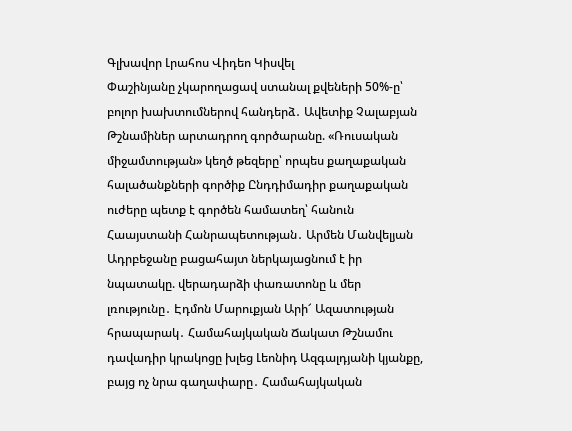Գլխավոր Լրահոս Վիդեո Կիսվել
Փաշինյանը չկարողացավ ստանալ քվեների 50%-ը՝ բոլոր խախտումներով հանդերձ․ Ավետիք Չալաբյան Թշնամիներ արտադրող գործարանը. «Ռուսական միջամտության» կեղծ թեզերը՝ որպես քաղաքական հալածանքների գործիք Ընդդիմադիր քաղաքական ուժերը պետք է գործեն համատեղ՝ հանուն Հաայստանի Հանրապետության․ Արմեն Մանվելյան Ադրբեջանը բացահայտ ներկայացնում է իր նպատակը. վերադարձի փառատոնը և մեր լռությունը․ Էդմոն Մարուքյան Արի՜ Ազատության հրապարակ․ Համահայկական Ճակատ Թշնամու դավադիր կրակոցը խլեց Լեոնիդ Ազգալդյանի կյանքը, բայց ոչ նրա գաղափարը․ Համահայկական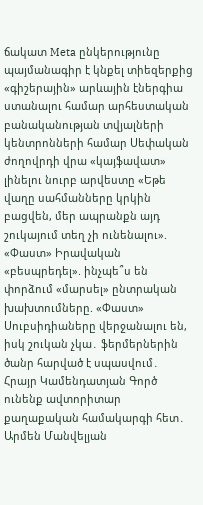ճակատ Meta ընկերությունը պայմանագիր է կնքել տիեզերքից «գիշերային» արևային էներգիա ստանալու համար արհեստական բանականության տվյալների կենտրոնների համար Սեփական ժողովրդի վրա «կայֆավատ» լինելու նուրբ արվեստը «Եթե վաղը սահմանները կրկին բացվեն, մեր ապրանքն այդ շուկայում տեղ չի ունենալու». «Փաստ» Իրավական «բեսպրեդել». ինչպե՞ս են փորձում «մարսել» ընտրական խախտումները. «Փաստ» Սուբսիդիաները վերջանալու են, իսկ շուկան չկա․ ֆերմերներին ծանր հարված է սպասվում․ Հրայր Կամենդատյան Գործ ունենք ավտորիտար քաղաքական համակարգի հետ․ Արմեն Մանվելյան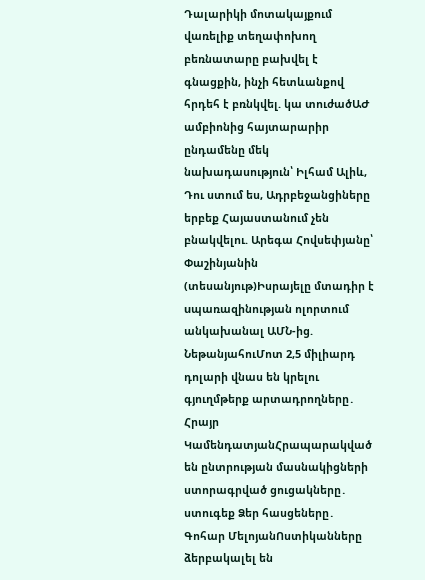Դալարիկի մոտակայքում վառելիք տեղափոխող բեռնատարը բախվել է գնացքին, ինչի հետևանքով հրդեհ է բռնկվել. կա տուժածԱԺ ամբիոնից հայտարարիր ընդամենը մեկ նախադասություն՝ Իլհամ Ալիև, Դու ստում ես, Ադրբեջանցիները երբեք Հայաստանում չեն բնակվելու. Արեգա Հովսեփյանը՝ Փաշինյանին (տեսանյութ)Իսրայելը մտադիր է uպառազինության ոլորտում անկախանալ ԱՄՆ-ից. ՆեթանյահուՄոտ 2,5 միլիարդ դոլարի վնաս են կրելու գյուղմթերք արտադրողները․ Հրայր ԿամենդատյանՀրապարակված են ընտրության մասնակիցների ստորագրված ցուցակները․ ստուգեք Ձեր հասցեները․ Գոհար ՄելոյանՈստիկանները ձերբակալել են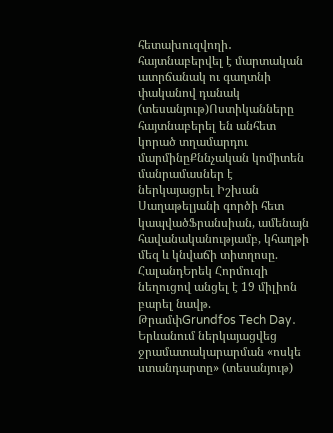հետախուզվողի․ հայտնաբերվել է մարտական ատրճանակ ու գաղտնի փականով դանակ (տեսանյութ)Ոստիկանները հայտնաբերել են անհետ կորած տղամարդու մարմինըՔննչական կոմիտեն մանրամասներ է ներկայացրել Իշխան Սաղաթելյանի գործի հետ կապվածՖրանսիան, ամենայն հավանականությամբ, կհաղթի մեզ և կնվաճի տիտղոսը. ՀալանդԵրեկ Հորմուզի նեղուցով անցել է 19 միլիոն բարել նավթ. ԹրամփGrundfos Tech Day․ Երևանում ներկայացվեց ջրամատակարարման «ոսկե ստանդարտը» (տեսանյութ)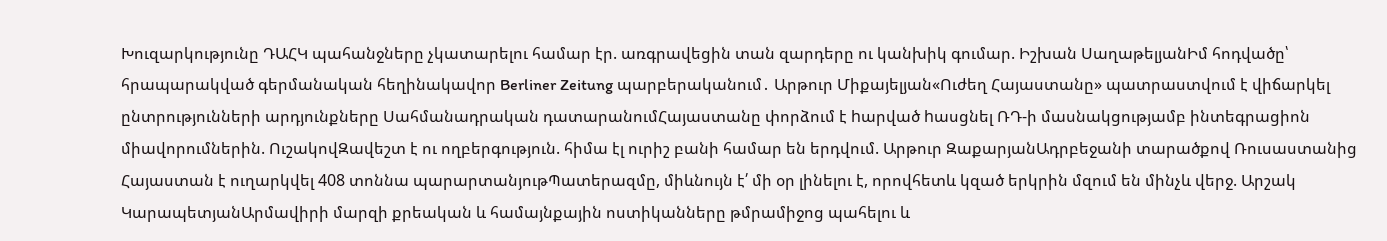Խուզարկությունը ԴԱՀԿ պահանջները չկատարելու համար էր. առգրավեցին տան զարդերը ու կանխիկ գումար. Իշխան ՍաղաթելյանԻմ հոդվածը՝ հրապարակված գերմանական հեղինակավոր Berliner Zeitung պարբերականում․ Արթուր Միքայելյան«Ուժեղ Հայաստանը» պատրաստվում է վիճարկել ընտրությունների արդյունքները Սահմանադրական դատարանումՀայաստանը փորձում է hարված hասցնել ՌԴ-ի մասնակցությամբ ինտեգրացիոն միավորումներին. ՈւշակովԶավեշտ է ու ողբերգություն. հիմա էլ ուրիշ բանի համար են երդվում. Արթուր ԶաքարյանԱդրբեջանի տարածքով Ռուսաստանից Հայաստան է ուղարկվել 408 տոննա պարարտանյութՊատերազմը, միևնույն է՛ մի օր լինելու է, որովհետև կզած երկրին մզում են մինչև վերջ. Արշակ ԿարապետյանԱրմավիրի մարզի քրեական և համայնքային ոստիկանները թմրամիջոց պահելու և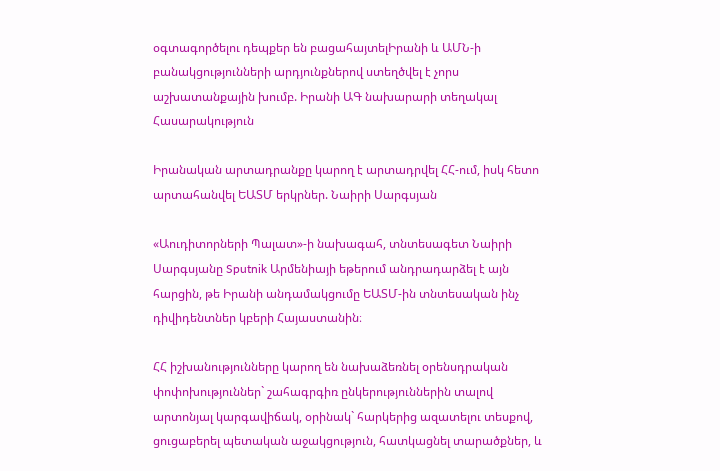օգտագործելու դեպքեր են բացահայտելԻրանի և ԱՄՆ-ի բանակցությունների արդյունքներով ստեղծվել է չորս աշխատանքային խումբ. Իրանի ԱԳ նախարարի տեղակալ
Հասարակություն

Իրանական արտադրանքը կարող է արտադրվել ՀՀ-ում, իսկ հետո արտահանվել ԵԱՏՄ երկրներ. Նաիրի Սարգսյան

«Աուդիտորների Պալատ»-ի նախագահ, տնտեսագետ Նաիրի Սարգսյանը Sputnik Արմենիայի եթերում անդրադարձել է այն հարցին, թե Իրանի անդամակցումը ԵԱՏՄ-ին տնտեսական ինչ դիվիդենտներ կբերի Հայաստանին։

ՀՀ իշխանությունները կարող են նախաձեռնել օրենսդրական փոփոխություններ` շահագրգիռ ընկերություններին տալով արտոնյալ կարգավիճակ, օրինակ` հարկերից ազատելու տեսքով, ցուցաբերել պետական աջակցություն, հատկացնել տարածքներ, և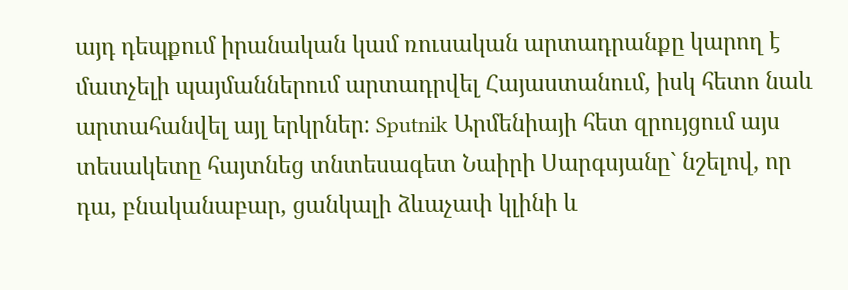այդ դեպքում իրանական կամ ռուսական արտադրանքը կարող է մատչելի պայմաններում արտադրվել Հայաստանում, իսկ հետո նաև արտահանվել այլ երկրներ։ Sputnik Արմենիայի հետ զրույցում այս տեսակետը հայտնեց տնտեսագետ Նաիրի Սարգսյանը` նշելով, որ դա, բնականաբար, ցանկալի ձևաչափ կլինի և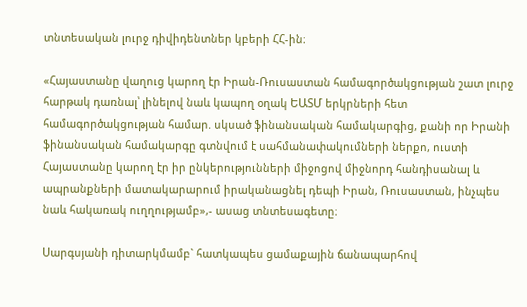տնտեսական լուրջ դիվիդենտներ կբերի ՀՀ-ին։

«Հայաստանը վաղուց կարող էր Իրան-Ռուսաստան համագործակցության շատ լուրջ հարթակ դառնալ՝ լինելով նաև կապող օղակ ԵԱՏՄ երկրների հետ համագործակցության համար. սկսած ֆինանսական համակարգից, քանի որ Իրանի ֆինանսական համակարգը գտնվում է սահմանափակումների ներքո, ուստի Հայաստանը կարող էր իր ընկերությունների միջոցով միջնորդ հանդիսանալ և ապրանքների մատակարարում իրականացնել դեպի Իրան, Ռուսաստան, ինչպես նաև հակառակ ուղղությամբ»,- ասաց տնտեսագետը։

Սարգսյանի դիտարկմամբ` հատկապես ցամաքային ճանապարհով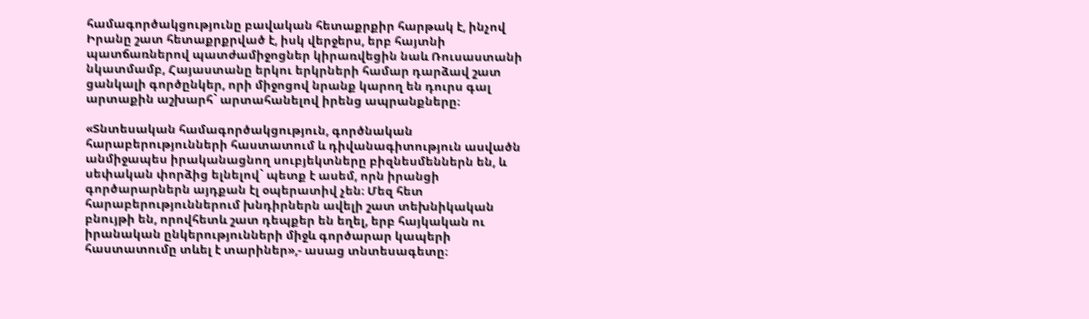համագործակցությունը բավական հետաքրքիր հարթակ է, ինչով Իրանը շատ հետաքրքրված է, իսկ վերջերս, երբ հայտնի պատճառներով պատժամիջոցներ կիրառվեցին նաև Ռուսաստանի նկատմամբ, Հայաստանը երկու երկրների համար դարձավ շատ ցանկալի գործընկեր, որի միջոցով նրանք կարող են դուրս գալ արտաքին աշխարհ` արտահանելով իրենց ապրանքները։

«Տնտեսական համագործակցություն, գործնական հարաբերությունների հաստատում և դիվանագիտություն ասվածն անմիջապես իրականացնող սուբյեկտները բիզնեսմեններն են, և սեփական փորձից ելնելով` պետք է ասեմ, որն իրանցի գործարարներն այդքան էլ օպերատիվ չեն։ Մեզ հետ հարաբերություններում խնդիրներն ավելի շատ տեխնիկական բնույթի են, որովհետև շատ դեպքեր են եղել, երբ հայկական ու իրանական ընկերությունների միջև գործարար կապերի հաստատումը տևել է տարիներ»,- ասաց տնտեսագետը։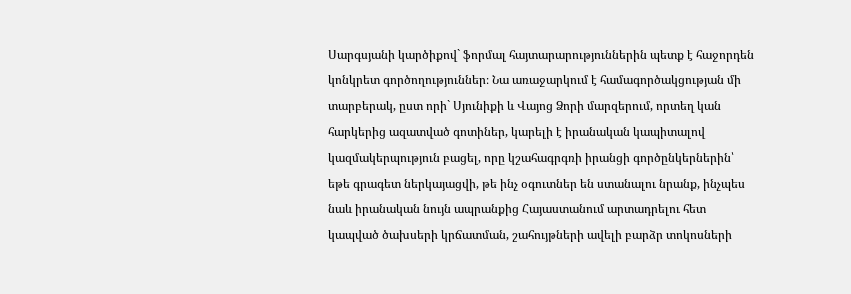Սարգսյանի կարծիքով` ֆորմալ հայտարարություններին պետք է հաջորդեն կոնկրետ գործողություններ։ Նա առաջարկում է համագործակցության մի տարբերակ, ըստ որի` Սյունիքի և Վայոց Ձորի մարզերում, որտեղ կան հարկերից ազատված գոտիներ, կարելի է իրանական կապիտալով կազմակերպություն բացել, որը կշահագրգռի իրանցի գործընկերներին՝ եթե գրագետ ներկայացվի, թե ինչ օգուտներ են ստանալու նրանք, ինչպես նաև իրանական նույն ապրանքից Հայաստանում արտադրելու հետ կապված ծախսերի կրճատման, շահույթների ավելի բարձր տոկոսների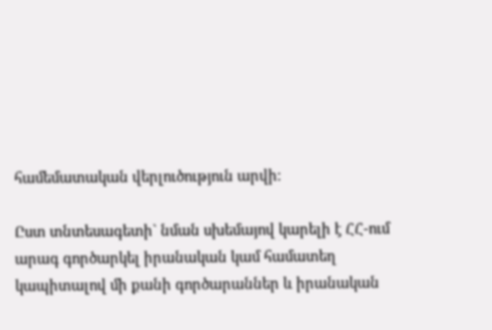համեմատական վերլուծություն արվի։

Ըստ տնտեսագետի` նման սխեմայով կարելի է ՀՀ-ում արագ գործարկել իրանական կամ համատեղ կապիտալով մի քանի գործարաններ և իրանական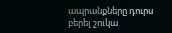ապրանքները դուրս բերել շուկա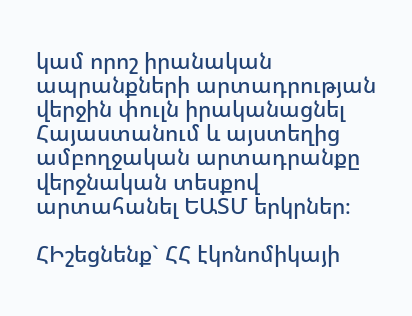կամ որոշ իրանական ապրանքների արտադրության վերջին փուլն իրականացնել Հայաստանում և այստեղից ամբողջական արտադրանքը վերջնական տեսքով արտահանել ԵԱՏՄ երկրներ։

ՀԻշեցնենք` ՀՀ էկոնոմիկայի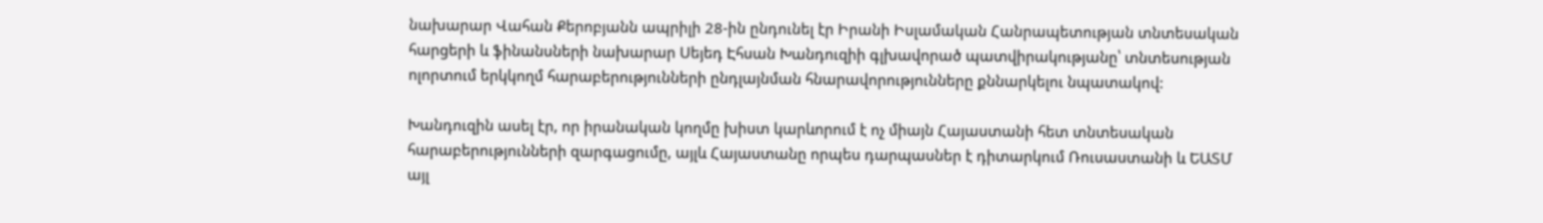նախարար Վահան Քերոբյանն ապրիլի 28-ին ընդունել էր Իրանի Իսլամական Հանրապետության տնտեսական հարցերի և ֆինանսների նախարար Սեյեդ Էհսան Խանդուզիի գլխավորած պատվիրակությանը՝ տնտեսության ոլորտում երկկողմ հարաբերությունների ընդլայնման հնարավորությունները քննարկելու նպատակով:

Խանդուզին ասել էր, որ իրանական կողմը խիստ կարևորում է ոչ միայն Հայաստանի հետ տնտեսական հարաբերությունների զարգացումը, այլև Հայաստանը որպես դարպասներ է դիտարկում Ռուսաստանի և ԵԱՏՄ այլ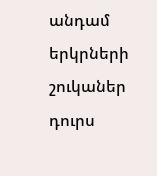անդամ երկրների շուկաներ դուրս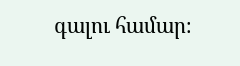գալու համար։